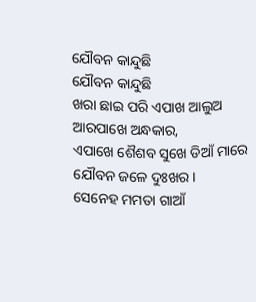ଯୌବନ କାନ୍ଦୁଛି
ଯୌବନ କାନ୍ଦୁଛି
ଖରା ଛାଇ ପରି ଏପାଖ ଆଲୁଅ
ଆରପାଖେ ଅନ୍ଧକାର,
ଏପାଖେ ଶୈଶବ ସୁଖେ ଡିଆଁ ମାରେ
ଯୌବନ ଜଳେ ଦୁଃଖର।
ସେନେହ ମମତା ଗାଆଁ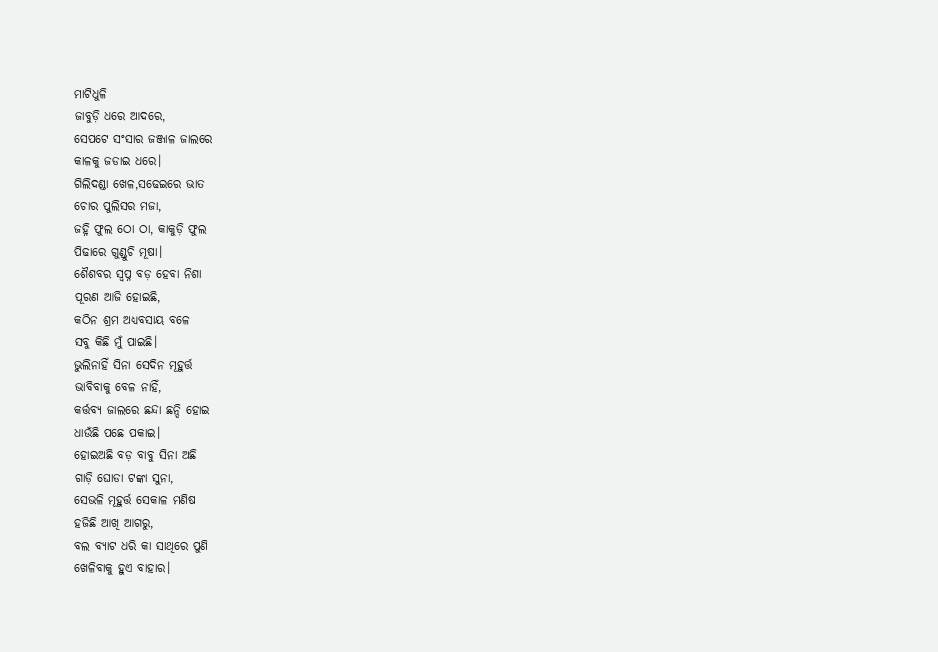ମାଟିଧୁଳି
ଜାବୁଡ଼ି ଧରେ ଆଦରେ,
ସେପଟେ ସଂସାର ଜଞ୍ଜାଳ ଜାଲରେ
କାଳକୁ ଜଡାଇ ଧରେ।
ଗିଲିଦଣ୍ଡା ଖେଳ,ସଢେଇରେ ଭାତ
ଚୋର ପୁଲିସର ମଜା,
ଜହ୍ନି ଫୁଲ ଠୋ ଠା, କାକୁଡ଼ି ଫୁଲ
ପିଢାରେ ଗୁଣ୍ଡୁଚି ମୂଷା।
ଶୈଶବର ସ୍ଵପ୍ନ ବଡ଼ ହେବା ନିଶା
ପୂରଣ ଆଜି ହୋଇଛି,
କଠିନ ଶ୍ରମ ଅଧ୍ୟବସାୟ ବଳେ
ସବୁ କିଛି ମୁଁ ପାଇଛି।
ଭୁଲିନାହିଁ ସିନା ସେଦିନ ମୂହୁର୍ତ୍ତ
ଭାବିବାକୁ ବେଳ ନାହିଁ,
କର୍ତ୍ତବ୍ୟ ଜାଲରେ ଛନ୍ଦା ଛନ୍ଦି ହୋଇ
ଧାଉଁଛି ପଛେ ପକାଇ।
ହୋଇଅଛି ବଡ଼ ବାବୁ ସିନା ଅଛି
ଗାଡ଼ି ଘୋଡା ଟଙ୍କା ସୁନା,
ସେଭଳି ମୂହୁର୍ତ୍ତ ସେକାଳ ମଣିଷ
ହଜିଛି ଆଖି ଆଗରୁ,
ବଲ ବ୍ୟାଟ ଧରି କା ସାଥିରେ ପୁଣି
ଖେଳିବାକୁ ହୁଏ ବାହାର।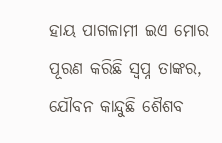ହାୟ ପାଗଳାମୀ ଇଏ ମୋର
ପୂରଣ କରିଛି ସ୍ଵପ୍ନ ତାଙ୍କର,
ଯୌବନ କାନ୍ଦୁଛି ଶୈଶବ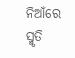ନିଆଁରେ
ସ୍ମୃତି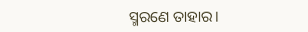ସ୍ମରଣେ ତାହାର।